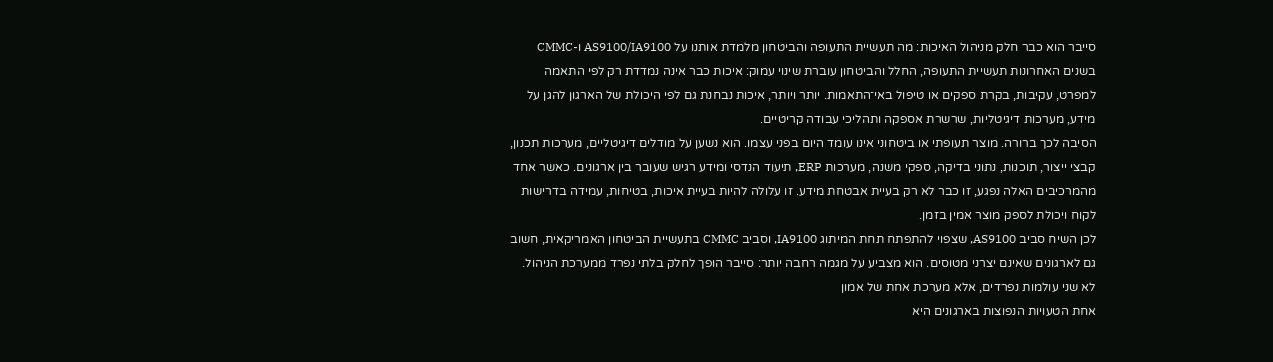סייבר הוא כבר חלק מניהול האיכות: מה תעשיית התעופה והביטחון מלמדת אותנו על AS9100/IA9100 ו-CMMC
בשנים האחרונות תעשיית התעופה, החלל והביטחון עוברת שינוי עמוק: איכות כבר אינה נמדדת רק לפי התאמה למפרט, עקיבות, בקרת ספקים או טיפול באי־התאמות. יותר ויותר, איכות נבחנת גם לפי היכולת של הארגון להגן על מידע, מערכות דיגיטליות, שרשרת אספקה ותהליכי עבודה קריטיים.
הסיבה לכך ברורה. מוצר תעופתי או ביטחוני אינו עומד היום בפני עצמו. הוא נשען על מודלים דיגיטליים, מערכות תכנון, קבצי ייצור, תוכנות, נתוני בדיקה, ספקי משנה, מערכות ERP, תיעוד הנדסי ומידע רגיש שעובר בין ארגונים. כאשר אחד מהמרכיבים האלה נפגע, זו כבר לא רק בעיית אבטחת מידע. זו עלולה להיות בעיית איכות, בטיחות, עמידה בדרישות לקוח ויכולת לספק מוצר אמין בזמן.
לכן השיח סביב AS9100, שצפוי להתפתח תחת המיתוג IA9100, וסביב CMMC בתעשיית הביטחון האמריקאית, חשוב גם לארגונים שאינם יצרני מטוסים. הוא מצביע על מגמה רחבה יותר: סייבר הופך לחלק בלתי נפרד ממערכת הניהול.
לא שני עולמות נפרדים, אלא מערכת אחת של אמון
אחת הטעויות הנפוצות בארגונים היא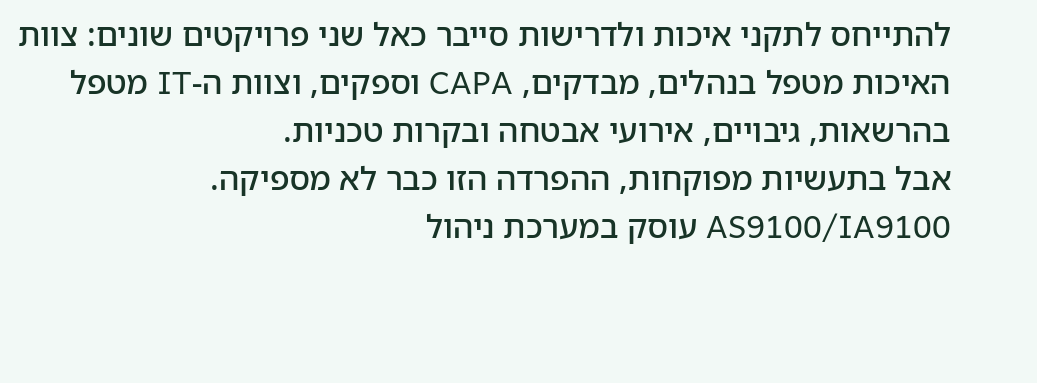להתייחס לתקני איכות ולדרישות סייבר כאל שני פרויקטים שונים: צוות האיכות מטפל בנהלים, מבדקים, CAPA וספקים, וצוות ה-IT מטפל בהרשאות, גיבויים, אירועי אבטחה ובקרות טכניות.
אבל בתעשיות מפוקחות, ההפרדה הזו כבר לא מספיקה.
AS9100/IA9100 עוסק במערכת ניהול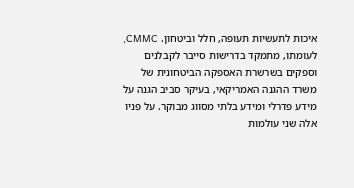איכות לתעשיות תעופה, חלל וביטחון. CMMC, לעומתו, מתמקד בדרישות סייבר לקבלנים וספקים בשרשרת האספקה הביטחונית של משרד ההגנה האמריקאי, בעיקר סביב הגנה על מידע פדרלי ומידע בלתי מסווג מבוקר. על פניו אלה שני עולמות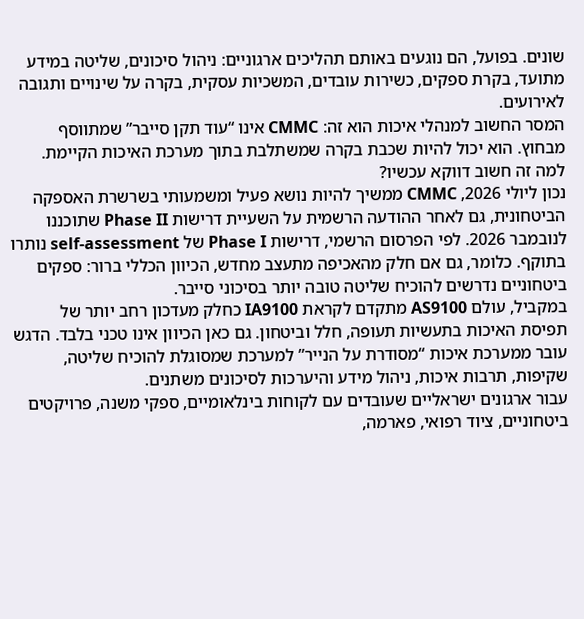שונים. בפועל, הם נוגעים באותם תהליכים ארגוניים: ניהול סיכונים, שליטה במידע מתועד, בקרת ספקים, כשירות עובדים, המשכיות עסקית, בקרה על שינויים ותגובה לאירועים.
המסר החשוב למנהלי איכות הוא זה: CMMC אינו “עוד תקן סייבר” שמתווסף מבחוץ. הוא יכול להיות שכבת בקרה שמשתלבת בתוך מערכת האיכות הקיימת.
למה זה חשוב דווקא עכשיו?
נכון ליולי 2026, CMMC ממשיך להיות נושא פעיל ומשמעותי בשרשרת האספקה הביטחונית, גם לאחר ההודעה הרשמית על השעיית דרישות Phase II שתוכננו לנובמבר 2026. לפי הפרסום הרשמי, דרישות Phase I של self-assessment נותרו בתוקף. כלומר, גם אם חלק מהאכיפה מתעצב מחדש, הכיוון הכללי ברור: ספקים ביטחוניים נדרשים להוכיח שליטה טובה יותר בסיכוני סייבר.
במקביל, עולם AS9100 מתקדם לקראת IA9100 כחלק מעדכון רחב יותר של תפיסת האיכות בתעשיות תעופה, חלל וביטחון. גם כאן הכיוון אינו טכני בלבד. הדגש עובר ממערכת איכות “מסודרת על הנייר” למערכת שמסוגלת להוכיח שליטה, שקיפות, תרבות איכות, ניהול מידע והיערכות לסיכונים משתנים.
עבור ארגונים ישראליים שעובדים עם לקוחות בינלאומיים, ספקי משנה, פרויקטים ביטחוניים, ציוד רפואי, פארמה,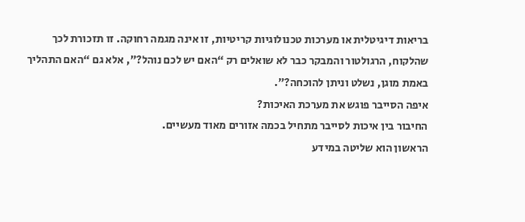בריאות דיגיטלית או מערכות טכנולוגיות קריטיות, זו אינה מגמה רחוקה. זו תזכורת לכך שהלקוח, הרגולטור והמבקר כבר לא שואלים רק “האם יש לכם נוהל?”, אלא גם “האם התהליך באמת מוגן, נשלט וניתן להוכחה?”.
איפה הסייבר פוגש את מערכת האיכות?
החיבור בין איכות לסייבר מתחיל בכמה אזורים מאוד מעשיים.
הראשון הוא שליטה במידע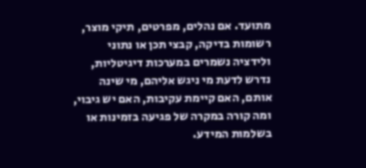מתועד. אם נהלים, מפרטים, תיקי מוצר, רשומות בדיקה, קבצי תכן או נתוני ולידציה נשמרים במערכות דיגיטליות, נדרש לדעת מי ניגש אליהם, מי שינה אותם, האם קיימת עקיבות, האם יש גיבוי, ומה קורה במקרה של פגיעה בזמינות או בשלמות המידע.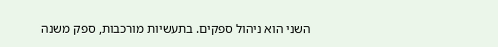השני הוא ניהול ספקים. בתעשיות מורכבות, ספק משנה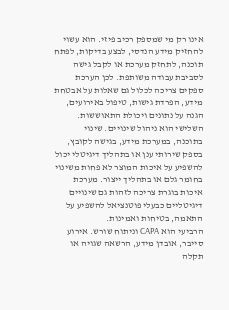אינו רק מי שמספק רכיב פיזי. הוא עשוי להחזיק מידע הנדסי, לבצע בדיקות, לפתח תוכנה, לתחזק מערכת או לקבל גישה לסביבת עבודה משותפת. לכן הערכת ספקים צריכה לכלול גם שאלות על אבטחת מידע, הפרדת גישות, טיפול באירועים, הגנה על נתונים ויכולת התאוששות.
השלישי הוא ניהול שינויים. שינוי בתוכנה, במערכת מידע, בגישה לקובץ, בספק שירותי ענן או בתהליך דיגיטלי יכול להשפיע על איכות המוצר לא פחות משינוי בחומר גלם או בתהליך ייצור. מערכת איכות בוגרת צריכה לזהות גם שינויים דיגיטליים כבעלי פוטנציאל להשפיע על התאמה, בטיחות ואמינות.
הרביעי הוא CAPA וניתוח שורש. אירוע סייבר, אובדן מידע, הרשאה שגויה או תקלה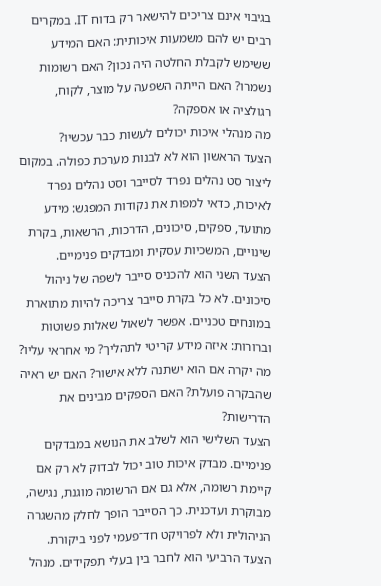בגיבוי אינם צריכים להישאר רק בדוח IT. במקרים רבים יש להם משמעות איכותית: האם המידע ששימש לקבלת החלטה היה נכון? האם רשומות נשמרו? האם הייתה השפעה על מוצר, לקוח, רגולציה או אספקה?
מה מנהלי איכות יכולים לעשות כבר עכשיו?
הצעד הראשון הוא לא לבנות מערכת כפולה. במקום ליצור סט נהלים נפרד לסייבר וסט נהלים נפרד לאיכות, כדאי למפות את נקודות המפגש: מידע מתועד, ספקים, סיכונים, הדרכות, הרשאות, בקרת שינויים, המשכיות עסקית ומבדקים פנימיים.
הצעד השני הוא להכניס סייבר לשפה של ניהול סיכונים. לא כל בקרת סייבר צריכה להיות מתוארת במונחים טכניים. אפשר לשאול שאלות פשוטות וברורות: איזה מידע קריטי לתהליך? מי אחראי עליו? מה יקרה אם הוא ישתנה ללא אישור? האם יש ראיה שהבקרה פועלת? האם הספקים מבינים את הדרישות?
הצעד השלישי הוא לשלב את הנושא במבדקים פנימיים. מבדק איכות טוב יכול לבדוק לא רק אם קיימת רשומה, אלא גם אם הרשומה מוגנת, נגישה, מבוקרת ועדכנית. כך הסייבר הופך לחלק מהשגרה הניהולית ולא לפרויקט חד־פעמי לפני ביקורת.
הצעד הרביעי הוא לחבר בין בעלי תפקידים. מנהל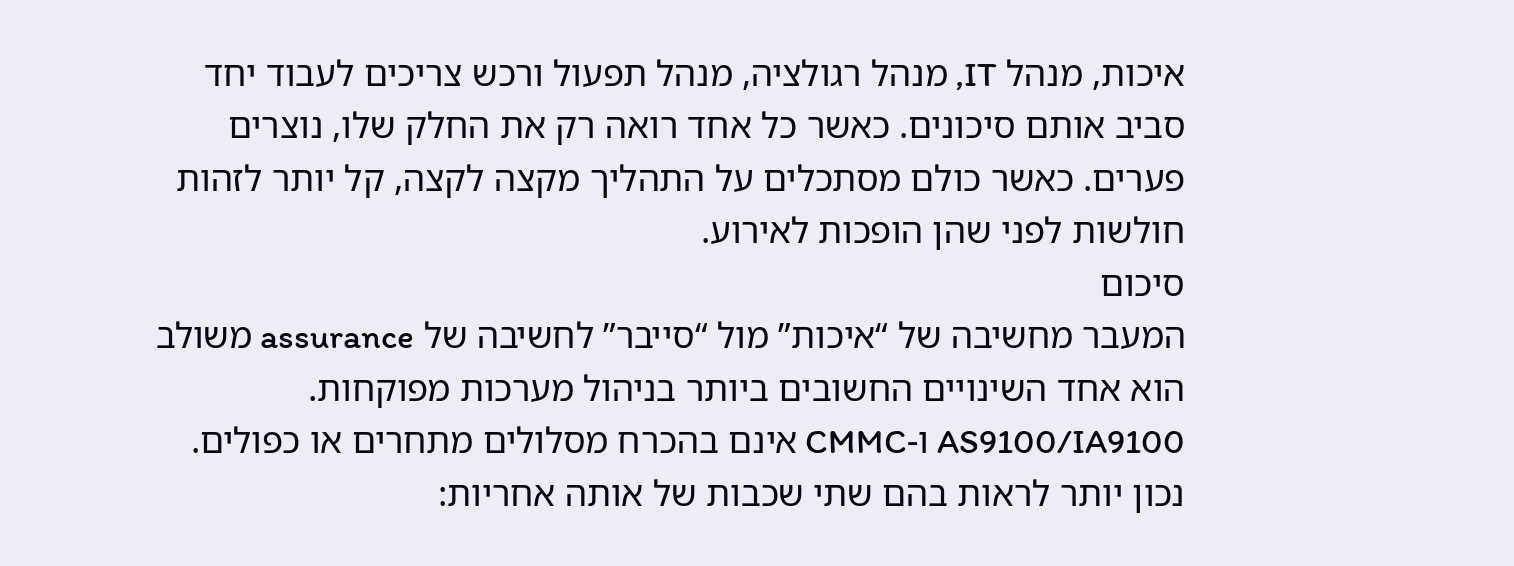איכות, מנהל IT, מנהל רגולציה, מנהל תפעול ורכש צריכים לעבוד יחד סביב אותם סיכונים. כאשר כל אחד רואה רק את החלק שלו, נוצרים פערים. כאשר כולם מסתכלים על התהליך מקצה לקצה, קל יותר לזהות חולשות לפני שהן הופכות לאירוע.
סיכום
המעבר מחשיבה של “איכות” מול “סייבר” לחשיבה של assurance משולב הוא אחד השינויים החשובים ביותר בניהול מערכות מפוקחות. AS9100/IA9100 ו-CMMC אינם בהכרח מסלולים מתחרים או כפולים. נכון יותר לראות בהם שתי שכבות של אותה אחריות: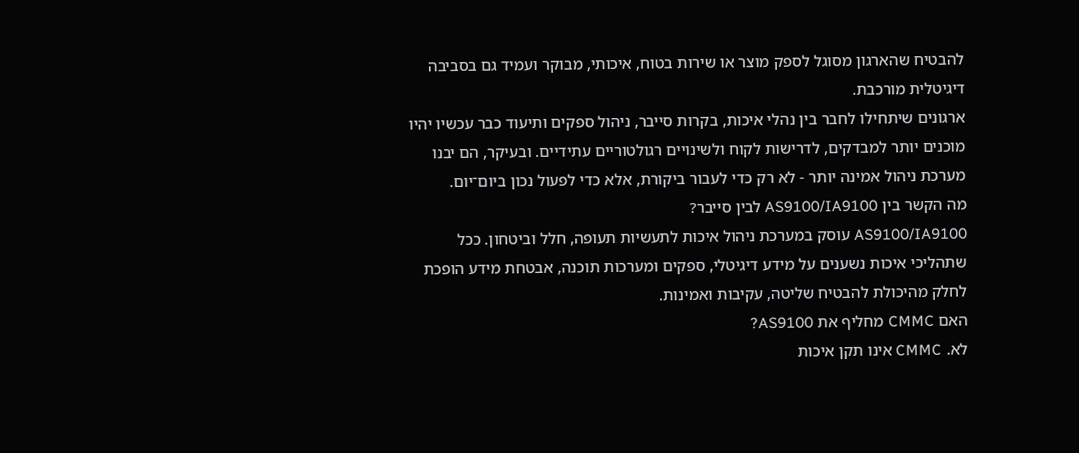להבטיח שהארגון מסוגל לספק מוצר או שירות בטוח, איכותי, מבוקר ועמיד גם בסביבה דיגיטלית מורכבת.
ארגונים שיתחילו לחבר בין נהלי איכות, בקרות סייבר, ניהול ספקים ותיעוד כבר עכשיו יהיו מוכנים יותר למבדקים, לדרישות לקוח ולשינויים רגולטוריים עתידיים. ובעיקר, הם יבנו מערכת ניהול אמינה יותר - לא רק כדי לעבור ביקורת, אלא כדי לפעול נכון ביום־יום.
מה הקשר בין AS9100/IA9100 לבין סייבר?
AS9100/IA9100 עוסק במערכת ניהול איכות לתעשיות תעופה, חלל וביטחון. ככל שתהליכי איכות נשענים על מידע דיגיטלי, ספקים ומערכות תוכנה, אבטחת מידע הופכת לחלק מהיכולת להבטיח שליטה, עקיבות ואמינות.
האם CMMC מחליף את AS9100?
לא. CMMC אינו תקן איכות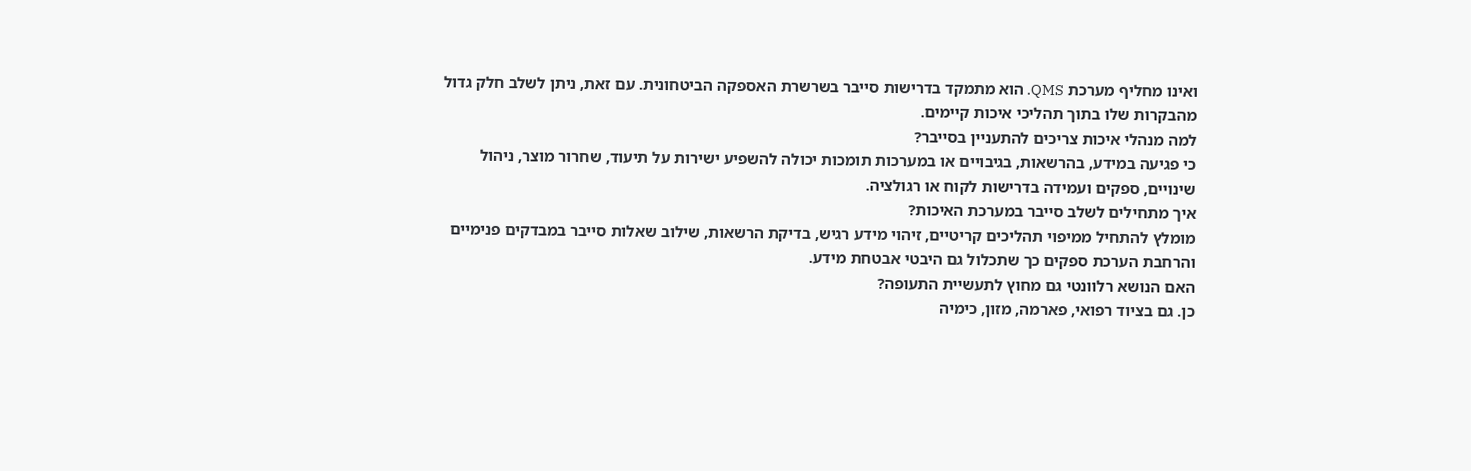ואינו מחליף מערכת QMS. הוא מתמקד בדרישות סייבר בשרשרת האספקה הביטחונית. עם זאת, ניתן לשלב חלק גדול מהבקרות שלו בתוך תהליכי איכות קיימים.
למה מנהלי איכות צריכים להתעניין בסייבר?
כי פגיעה במידע, בהרשאות, בגיבויים או במערכות תומכות יכולה להשפיע ישירות על תיעוד, שחרור מוצר, ניהול שינויים, ספקים ועמידה בדרישות לקוח או רגולציה.
איך מתחילים לשלב סייבר במערכת האיכות?
מומלץ להתחיל ממיפוי תהליכים קריטיים, זיהוי מידע רגיש, בדיקת הרשאות, שילוב שאלות סייבר במבדקים פנימיים והרחבת הערכת ספקים כך שתכלול גם היבטי אבטחת מידע.
האם הנושא רלוונטי גם מחוץ לתעשיית התעופה?
כן. גם בציוד רפואי, פארמה, מזון, כימיה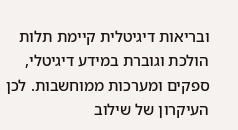ובריאות דיגיטלית קיימת תלות הולכת וגוברת במידע דיגיטלי, ספקים ומערכות ממוחשבות. לכן העיקרון של שילוב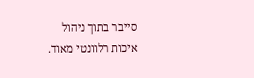סייבר בתוך ניהול איכות רלוונטי מאוד.